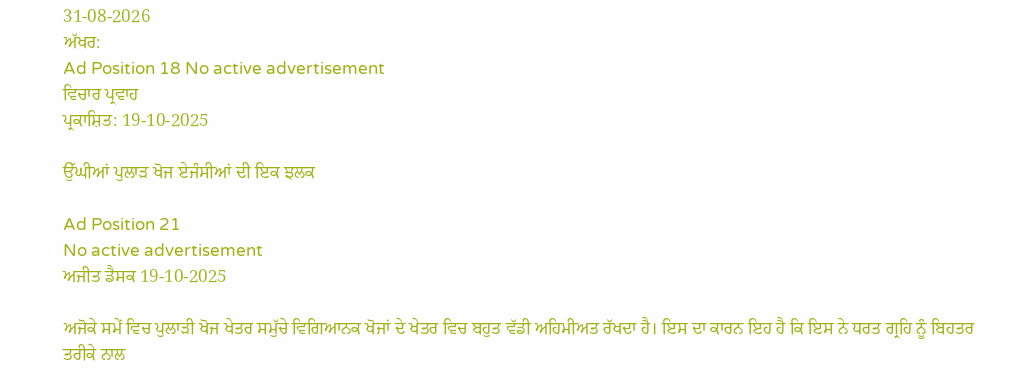31-08-2026
ਅੱਖਰ:
Ad Position 18 No active advertisement
ਵਿਚਾਰ ਪ੍ਰਵਾਹ
ਪ੍ਰਕਾਸ਼ਿਤ: 19-10-2025

ਉੱਘੀਆਂ ਪੁਲਾੜ ਖੋਜ ਏਜੰਸੀਆਂ ਦੀ ਇਕ ਝਲਕ

Ad Position 21
No active advertisement
ਅਜੀਤ ਡੈਸਕ 19-10-2025

ਅਜੋਕੇ ਸਮੇਂ ਵਿਚ ਪੁਲਾੜੀ ਖੋਜ ਖੇਤਰ ਸਮੁੱਚੇ ਵਿਗਿਆਨਕ ਖੋਜਾਂ ਦੇ ਖੇਤਰ ਵਿਚ ਬਹੁਤ ਵੱਡੀ ਅਹਿਮੀਅਤ ਰੱਖਦਾ ਹੈ। ਇਸ ਦਾ ਕਾਰਨ ਇਹ ਹੈ ਕਿ ਇਸ ਨੇ ਧਰਤ ਗ੍ਰਹਿ ਨੂੰ ਬਿਹਤਰ ਤਰੀਕੇ ਨਾਲ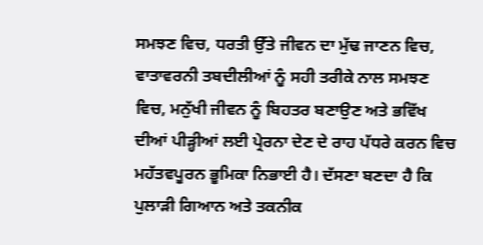ਸਮਝਣ ਵਿਚ, ਧਰਤੀ ਉੱਤੇ ਜੀਵਨ ਦਾ ਮੁੱਢ ਜਾਣਨ ਵਿਚ, ਵਾਤਾਵਰਨੀ ਤਬਦੀਲੀਆਂ ਨੂੰ ਸਹੀ ਤਰੀਕੇ ਨਾਲ ਸਮਝਣ ਵਿਚ, ਮਨੁੱਖੀ ਜੀਵਨ ਨੂੰ ਬਿਹਤਰ ਬਣਾਉਣ ਅਤੇ ਭਵਿੱਖ ਦੀਆਂ ਪੀੜ੍ਹੀਆਂ ਲਈ ਪ੍ਰੇਰਨਾ ਦੇਣ ਦੇ ਰਾਹ ਪੱਧਰੇ ਕਰਨ ਵਿਚ ਮਹੱਤਵਪੂਰਨ ਭੂਮਿਕਾ ਨਿਭਾਈ ਹੈ। ਦੱਸਣਾ ਬਣਦਾ ਹੈ ਕਿ ਪੁਲਾੜੀ ਗਿਆਨ ਅਤੇ ਤਕਨੀਕ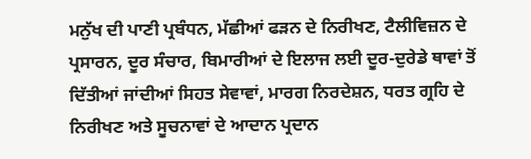ਮਨੁੱਖ ਦੀ ਪਾਣੀ ਪ੍ਰਬੰਧਨ, ਮੱਛੀਆਂ ਫੜਨ ਦੇ ਨਿਰੀਖਣ, ਟੈਲੀਵਿਜ਼ਨ ਦੇ ਪ੍ਰਸਾਰਨ, ਦੂਰ ਸੰਚਾਰ, ਬਿਮਾਰੀਆਂ ਦੇ ਇਲਾਜ ਲਈ ਦੂਰ-ਦੁਰੇਡੇ ਥਾਵਾਂ ਤੋਂ ਦਿੱਤੀਆਂ ਜਾਂਦੀਆਂ ਸਿਹਤ ਸੇਵਾਵਾਂ, ਮਾਰਗ ਨਿਰਦੇਸ਼ਨ, ਧਰਤ ਗ੍ਰਹਿ ਦੇ ਨਿਰੀਖਣ ਅਤੇ ਸੂਚਨਾਵਾਂ ਦੇ ਆਦਾਨ ਪ੍ਰਦਾਨ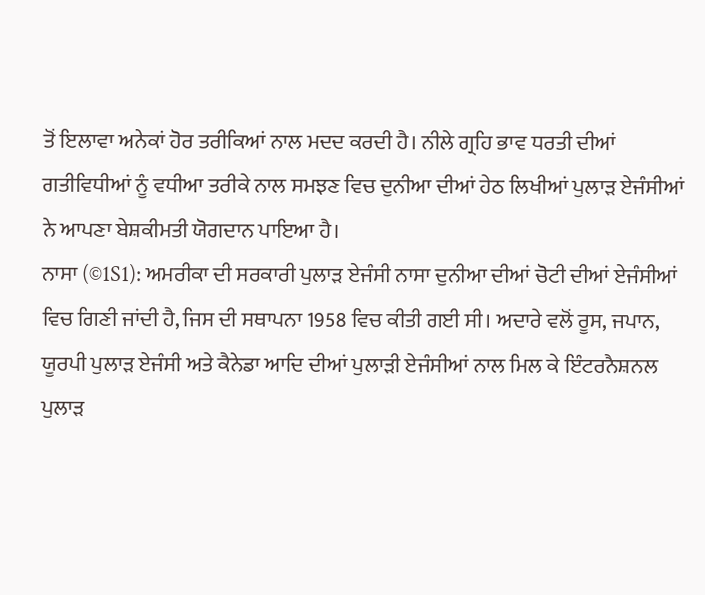ਤੋਂ ਇਲਾਵਾ ਅਨੇਕਾਂ ਹੋਰ ਤਰੀਕਿਆਂ ਨਾਲ ਮਦਦ ਕਰਦੀ ਹੈ। ਨੀਲੇ ਗ੍ਰਹਿ ਭਾਵ ਧਰਤੀ ਦੀਆਂ ਗਤੀਵਿਧੀਆਂ ਨੂੰ ਵਧੀਆ ਤਰੀਕੇ ਨਾਲ ਸਮਝਣ ਵਿਚ ਦੁਨੀਆ ਦੀਆਂ ਹੇਠ ਲਿਖੀਆਂ ਪੁਲਾੜ ਏਜੰਸੀਆਂ ਨੇ ਆਪਣਾ ਬੇਸ਼ਕੀਮਤੀ ਯੋਗਦਾਨ ਪਾਇਆ ਹੈ।
ਨਾਸਾ (©1S1): ਅਮਰੀਕਾ ਦੀ ਸਰਕਾਰੀ ਪੁਲਾੜ ਏਜੰਸੀ ਨਾਸਾ ਦੁਨੀਆ ਦੀਆਂ ਚੋਟੀ ਦੀਆਂ ਏਜੰਸੀਆਂ ਵਿਚ ਗਿਣੀ ਜਾਂਦੀ ਹੈ, ਜਿਸ ਦੀ ਸਥਾਪਨਾ 1958 ਵਿਚ ਕੀਤੀ ਗਈ ਸੀ। ਅਦਾਰੇ ਵਲੋਂ ਰੂਸ, ਜਪਾਨ, ਯੂਰਪੀ ਪੁਲਾੜ ਏਜੰਸੀ ਅਤੇ ਕੈਨੇਡਾ ਆਦਿ ਦੀਆਂ ਪੁਲਾੜੀ ਏਜੰਸੀਆਂ ਨਾਲ ਮਿਲ ਕੇ ਇੰਟਰਨੈਸ਼ਨਲ ਪੁਲਾੜ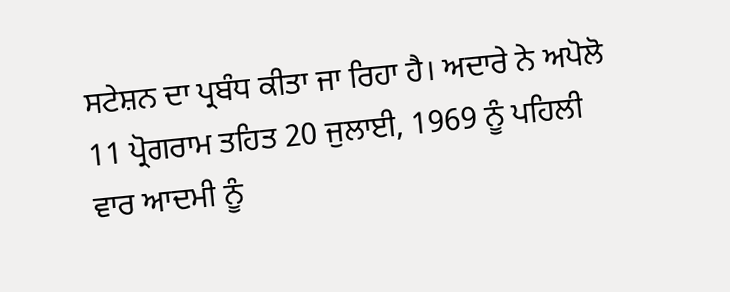ਸਟੇਸ਼ਨ ਦਾ ਪ੍ਰਬੰਧ ਕੀਤਾ ਜਾ ਰਿਹਾ ਹੈ। ਅਦਾਰੇ ਨੇ ਅਪੋਲੋ 11 ਪ੍ਰੋਗਰਾਮ ਤਹਿਤ 20 ਜੁਲਾਈ, 1969 ਨੂੰ ਪਹਿਲੀ ਵਾਰ ਆਦਮੀ ਨੂੰ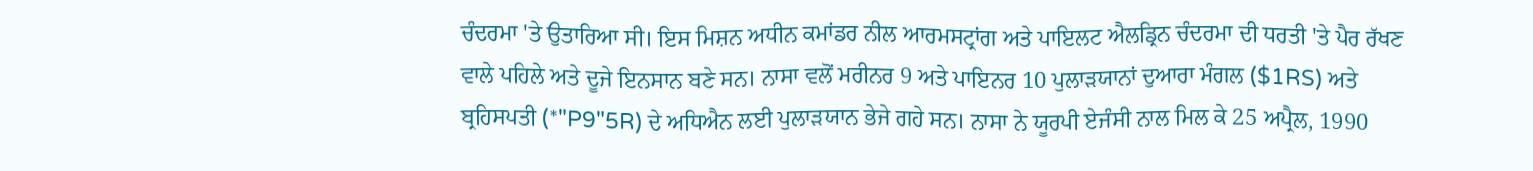ਚੰਦਰਮਾ 'ਤੇ ਉਤਾਰਿਆ ਸੀ। ਇਸ ਮਿਸ਼ਨ ਅਧੀਨ ਕਮਾਂਡਰ ਨੀਲ ਆਰਮਸਟ੍ਰਾਂਗ ਅਤੇ ਪਾਇਲਟ ਐਲਡ੍ਰਿਨ ਚੰਦਰਮਾ ਦੀ ਧਰਤੀ 'ਤੇ ਪੈਰ ਰੱਖਣ ਵਾਲੇ ਪਹਿਲੇ ਅਤੇ ਦੂਜੇ ਇਨਸਾਨ ਬਣੇ ਸਨ। ਨਾਸਾ ਵਲੋਂ ਮਰੀਨਰ 9 ਅਤੇ ਪਾਇਨਰ 10 ਪੁਲਾੜਯਾਨਾਂ ਦੁਆਰਾ ਮੰਗਲ ($1RS) ਅਤੇ ਬ੍ਰਹਿਸਪਤੀ (*"P9"5R) ਦੇ ਅਧਿਐਨ ਲਈ ਪੁਲਾੜਯਾਨ ਭੇਜੇ ਗਹੇ ਸਨ। ਨਾਸਾ ਨੇ ਯੂਰਪੀ ਏਜੰਸੀ ਨਾਲ ਮਿਲ ਕੇ 25 ਅਪ੍ਰੈਲ, 1990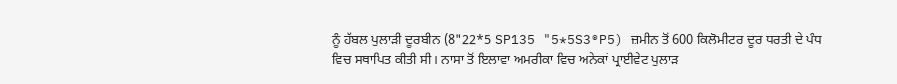ਨੂੰ ਹੱਬਲ ਪੁਲਾੜੀ ਦੂਰਬੀਨ (8"22*5 SP135 "5*5S3®P5) ਜ਼ਮੀਨ ਤੋਂ 600 ਕਿਲੋਮੀਟਰ ਦੂਰ ਧਰਤੀ ਦੇ ਪੰਧ ਵਿਚ ਸਥਾਪਿਤ ਕੀਤੀ ਸੀ। ਨਾਸਾ ਤੋਂ ਇਲਾਵਾ ਅਮਰੀਕਾ ਵਿਚ ਅਨੇਕਾਂ ਪ੍ਰਾਈਵੇਟ ਪੁਲਾੜ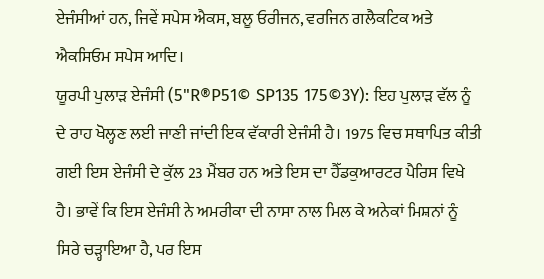ਏਜੰਸੀਆਂ ਹਨ, ਜਿਵੇਂ ਸਪੇਸ ਐਕਸ, ਬਲੂ ਓਰੀਜਨ, ਵਰਜਿਨ ਗਲੈਕਟਿਕ ਅਤੇ ਐਕਸਿਓਮ ਸਪੇਸ ਆਦਿ।
ਯੂਰਪੀ ਪੁਲਾੜ ਏਜੰਸੀ (5"R®P51© SP135 175©3Y): ਇਹ ਪੁਲਾੜ ਵੱਲ ਨੂੰ ਦੇ ਰਾਹ ਖੋਲ੍ਹਣ ਲਈ ਜਾਣੀ ਜਾਂਦੀ ਇਕ ਵੱਕਾਰੀ ਏਜੰਸੀ ਹੈ। 1975 ਵਿਚ ਸਥਾਪਿਤ ਕੀਤੀ ਗਈ ਇਸ ਏਜੰਸੀ ਦੇ ਕੁੱਲ 23 ਮੈਂਬਰ ਹਨ ਅਤੇ ਇਸ ਦਾ ਹੈੱਡਕੁਆਰਟਰ ਪੈਰਿਸ ਵਿਖੇ ਹੈ। ਭਾਵੇਂ ਕਿ ਇਸ ਏਜੰਸੀ ਨੇ ਅਮਰੀਕਾ ਦੀ ਨਾਸਾ ਨਾਲ ਮਿਲ ਕੇ ਅਨੇਕਾਂ ਮਿਸ਼ਨਾਂ ਨੂੰ ਸਿਰੇ ਚੜ੍ਹਾਇਆ ਹੈ, ਪਰ ਇਸ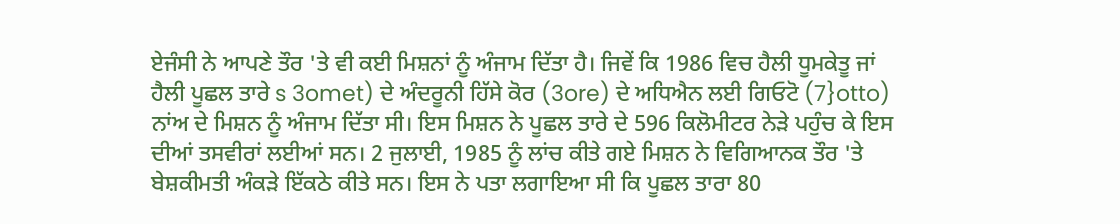ਏਜੰਸੀ ਨੇ ਆਪਣੇ ਤੌਰ 'ਤੇ ਵੀ ਕਈ ਮਿਸ਼ਨਾਂ ਨੂੰ ਅੰਜਾਮ ਦਿੱਤਾ ਹੈ। ਜਿਵੇਂ ਕਿ 1986 ਵਿਚ ਹੈਲੀ ਧੂਮਕੇਤੂ ਜਾਂ ਹੈਲੀ ਪੂਛਲ ਤਾਰੇ s 3omet) ਦੇ ਅੰਦਰੂਨੀ ਹਿੱਸੇ ਕੋਰ (3ore) ਦੇ ਅਧਿਐਨ ਲਈ ਗਿਓਟੋ (7}otto) ਨਾਂਅ ਦੇ ਮਿਸ਼ਨ ਨੂੰ ਅੰਜਾਮ ਦਿੱਤਾ ਸੀ। ਇਸ ਮਿਸ਼ਨ ਨੇ ਪੂਛਲ ਤਾਰੇ ਦੇ 596 ਕਿਲੋਮੀਟਰ ਨੇੜੇ ਪਹੁੰਚ ਕੇ ਇਸ ਦੀਆਂ ਤਸਵੀਰਾਂ ਲਈਆਂ ਸਨ। 2 ਜੁਲਾਈ, 1985 ਨੂੰ ਲਾਂਚ ਕੀਤੇ ਗਏ ਮਿਸ਼ਨ ਨੇ ਵਿਗਿਆਨਕ ਤੌਰ 'ਤੇ ਬੇਸ਼ਕੀਮਤੀ ਅੰਕੜੇ ਇੱਕਠੇ ਕੀਤੇ ਸਨ। ਇਸ ਨੇ ਪਤਾ ਲਗਾਇਆ ਸੀ ਕਿ ਪੂਛਲ ਤਾਰਾ 80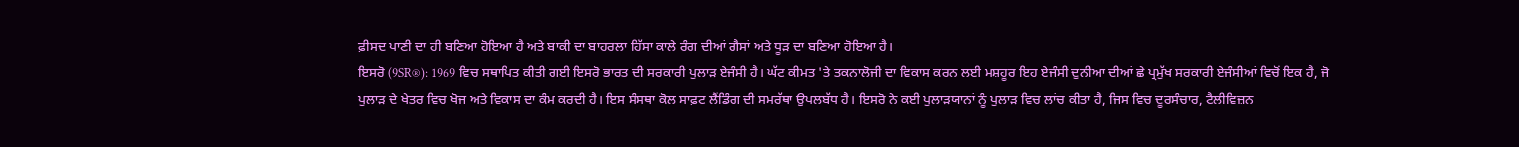ਫ਼ੀਸਦ ਪਾਣੀ ਦਾ ਹੀ ਬਣਿਆ ਹੋਇਆ ਹੈ ਅਤੇ ਬਾਕੀ ਦਾ ਬਾਹਰਲਾ ਹਿੱਸਾ ਕਾਲੇ ਰੰਗ ਦੀਆਂ ਗੈਸਾਂ ਅਤੇ ਧੂੜ ਦਾ ਬਣਿਆ ਹੋਇਆ ਹੈ।
ਇਸਰੋ (9SR®): 1969 ਵਿਚ ਸਥਾਪਿਤ ਕੀਤੀ ਗਈ ਇਸਰੋ ਭਾਰਤ ਦੀ ਸਰਕਾਰੀ ਪੁਲਾੜ ਏਜੰਸੀ ਹੈ। ਘੱਟ ਕੀਮਤ 'ਤੇ ਤਕਨਾਲੋਜੀ ਦਾ ਵਿਕਾਸ ਕਰਨ ਲਈ ਮਸ਼ਹੂਰ ਇਹ ਏਜੰਸੀ ਦੁਨੀਆ ਦੀਆਂ ਛੇ ਪ੍ਰਮੁੱਖ ਸਰਕਾਰੀ ਏਜੰਸੀਆਂ ਵਿਚੋਂ ਇਕ ਹੈ, ਜੋ ਪੁਲਾੜ ਦੇ ਖੇਤਰ ਵਿਚ ਖੋਜ ਅਤੇ ਵਿਕਾਸ ਦਾ ਕੰਮ ਕਰਦੀ ਹੈ। ਇਸ ਸੰਸਥਾ ਕੋਲ ਸਾਫ਼ਟ ਲੈਂਡਿੰਗ ਦੀ ਸਮਰੱਥਾ ਉਪਲਬੱਧ ਹੈ। ਇਸਰੋ ਨੇ ਕਈ ਪੁਲਾੜਯਾਨਾਂ ਨੂੰ ਪੁਲਾੜ ਵਿਚ ਲਾਂਚ ਕੀਤਾ ਹੈ, ਜਿਸ ਵਿਚ ਦੂਰਸੰਚਾਰ, ਟੈਲੀਵਿਜ਼ਨ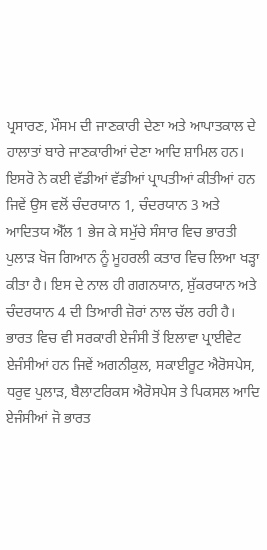ਪ੍ਰਸਾਰਣ, ਮੌਸਮ ਦੀ ਜਾਣਕਾਰੀ ਦੇਣਾ ਅਤੇ ਆਪਾਤਕਾਲ ਦੇ ਹਾਲਾਤਾਂ ਬਾਰੇ ਜਾਣਕਾਰੀਆਂ ਦੇਣਾ ਆਦਿ ਸ਼ਾਮਿਲ ਹਨ। ਇਸਰੋ ਨੇ ਕਈ ਵੱਡੀਆਂ ਵੱਡੀਆਂ ਪ੍ਰਾਪਤੀਆਂ ਕੀਤੀਆਂ ਹਨ ਜਿਵੇਂ ਉਸ ਵਲੋਂ ਚੰਦਰਯਾਨ 1, ਚੰਦਰਯਾਨ 3 ਅਤੇ ਆਦਿਤਯ ਐੱਲ 1 ਭੇਜ ਕੇ ਸਮੁੱਚੇ ਸੰਸਾਰ ਵਿਚ ਭਾਰਤੀ ਪੁਲਾੜ ਖੋਜ ਗਿਆਨ ਨੂੰ ਮੂਹਰਲੀ ਕਤਾਰ ਵਿਚ ਲਿਆ ਖੜ੍ਹਾ ਕੀਤਾ ਹੈ। ਇਸ ਦੇ ਨਾਲ ਹੀ ਗਗਨਯਾਨ, ਸ਼ੁੱਕਰਯਾਨ ਅਤੇ ਚੰਦਰਯਾਨ 4 ਦੀ ਤਿਆਰੀ ਜ਼ੋਰਾਂ ਨਾਲ ਚੱਲ ਰਹੀ ਹੈ। ਭਾਰਤ ਵਿਚ ਵੀ ਸਰਕਾਰੀ ਏਜੰਸੀ ਤੋਂ ਇਲਾਵਾ ਪ੍ਰਾਈਵੇਟ ਏਜੰਸੀਆਂ ਹਨ ਜਿਵੇਂ ਅਗਨੀਕੁਲ, ਸਕਾਈਰੂਟ ਐਰੋਸਪੇਸ, ਧਰੁਵ ਪੁਲਾੜ, ਬੈਲਾਟਰਿਕਸ ਐਰੋਸਪੇਸ ਤੇ ਪਿਕਸਲ ਆਦਿ ਏਜੰਸੀਆਂ ਜੋ ਭਾਰਤ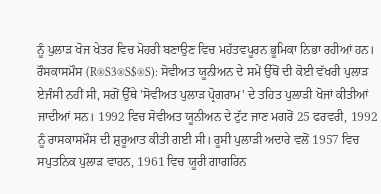ਨੂੰ ਪੁਲਾੜ ਖੋਜ ਖੇਤਰ ਵਿਚ ਮੋਹਰੀ ਬਣਾਉਣ ਵਿਚ ਮਹੱਤਵਪੂਰਨ ਭੂਮਿਕਾ ਨਿਭਾ ਰਹੀਆਂ ਹਨ।
ਰੌਸਕਾਸਮੌਸ (R®S3®S$®S): ਸੋਵੀਅਤ ਯੂਨੀਅਨ ਦੇ ਸਮੇਂ ਉੱਥੋਂ ਦੀ ਕੋਈ ਵੱਖਰੀ ਪੁਲਾੜ ਏਜੰਸੀ ਨਹੀਂ ਸੀ, ਸਗੋਂ ਉੱਥੇ 'ਸੋਵੀਅਤ ਪੁਲਾੜ ਪ੍ਰੋਗਰਾਮ' ਦੇ ਤਹਿਤ ਪੁਲਾੜੀ ਖੋਜਾਂ ਕੀਤੀਆਂ ਜਾਦੀਆਂ ਸਨ। 1992 ਵਿਚ ਸੋਵੀਅਤ ਯੂਨੀਅਨ ਦੇ ਟੁੱਟ ਜਾਣ ਮਗਰੋਂ 25 ਫਰਵਰੀ, 1992 ਨੂੰ ਰਾਸਕਾਸਮੌਸ ਦੀ ਸ਼ੁਰੂਆਤ ਕੀਤੀ ਗਈ ਸੀ। ਰੂਸੀ ਪੁਲਾੜੀ ਅਦਾਰੇ ਵਲੋਂ 1957 ਵਿਚ ਸਪੁਤਨਿਕ ਪੁਲਾੜ ਵਾਹਨ, 1961 ਵਿਚ ਯੂਰੀ ਗਾਗਰਿਨ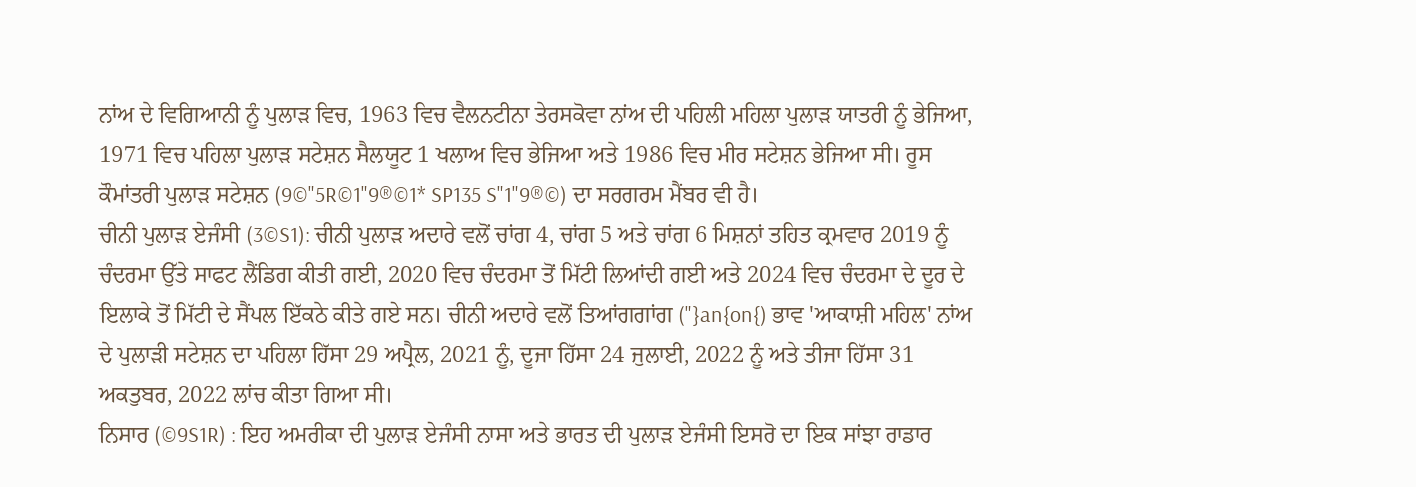ਨਾਂਅ ਦੇ ਵਿਗਿਆਨੀ ਨੂੰ ਪੁਲਾੜ ਵਿਚ, 1963 ਵਿਚ ਵੈਲਨਟੀਨਾ ਤੇਰਸਕੋਵਾ ਨਾਂਅ ਦੀ ਪਹਿਲੀ ਮਹਿਲਾ ਪੁਲਾੜ ਯਾਤਰੀ ਨੂੰ ਭੇਜਿਆ, 1971 ਵਿਚ ਪਹਿਲਾ ਪੁਲਾੜ ਸਟੇਸ਼ਨ ਸੈਲਯੂਟ 1 ਖਲਾਅ ਵਿਚ ਭੇਜਿਆ ਅਤੇ 1986 ਵਿਚ ਮੀਰ ਸਟੇਸ਼ਨ ਭੇਜਿਆ ਸੀ। ਰੂਸ ਕੌਮਾਂਤਰੀ ਪੁਲਾੜ ਸਟੇਸ਼ਨ (9©"5R©1"9®©1* SP135 S"1"9®©) ਦਾ ਸਰਗਰਮ ਮੈਂਬਰ ਵੀ ਹੈ।
ਚੀਨੀ ਪੁਲਾੜ ਏਜੰਸੀ (3©S1): ਚੀਨੀ ਪੁਲਾੜ ਅਦਾਰੇ ਵਲੋਂ ਚਾਂਗ 4, ਚਾਂਗ 5 ਅਤੇ ਚਾਂਗ 6 ਮਿਸ਼ਨਾਂ ਤਹਿਤ ਕ੍ਰਮਵਾਰ 2019 ਨੂੰ ਚੰਦਰਮਾ ਉੱਤੇ ਸਾਫਟ ਲੈਂਡਿਗ ਕੀਤੀ ਗਈ, 2020 ਵਿਚ ਚੰਦਰਮਾ ਤੋਂ ਮਿੱਟੀ ਲਿਆਂਦੀ ਗਈ ਅਤੇ 2024 ਵਿਚ ਚੰਦਰਮਾ ਦੇ ਦੂਰ ਦੇ ਇਲਾਕੇ ਤੋਂ ਮਿੱਟੀ ਦੇ ਸੈਂਪਲ ਇੱਕਠੇ ਕੀਤੇ ਗਏ ਸਨ। ਚੀਨੀ ਅਦਾਰੇ ਵਲੋਂ ਤਿਆਂਗਗਾਂਗ ("}an{on{) ਭਾਵ 'ਆਕਾਸ਼ੀ ਮਹਿਲ' ਨਾਂਅ ਦੇ ਪੁਲਾੜੀ ਸਟੇਸ਼ਨ ਦਾ ਪਹਿਲਾ ਹਿੱਸਾ 29 ਅਪ੍ਰੈਲ, 2021 ਨੂੰ, ਦੂਜਾ ਹਿੱਸਾ 24 ਜੁਲਾਈ, 2022 ਨੂੰ ਅਤੇ ਤੀਜਾ ਹਿੱਸਾ 31 ਅਕਤੁਬਰ, 2022 ਲਾਂਚ ਕੀਤਾ ਗਿਆ ਸੀ।
ਨਿਸਾਰ (©9S1R) : ਇਹ ਅਮਰੀਕਾ ਦੀ ਪੁਲਾੜ ਏਜੰਸੀ ਨਾਸਾ ਅਤੇ ਭਾਰਤ ਦੀ ਪੁਲਾੜ ਏਜੰਸੀ ਇਸਰੋ ਦਾ ਇਕ ਸਾਂਝਾ ਰਾਡਾਰ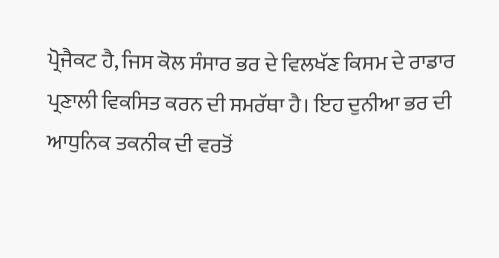ਪ੍ਰੋਜੈਕਟ ਹੈ, ਜਿਸ ਕੋਲ ਸੰਸਾਰ ਭਰ ਦੇ ਵਿਲਖੱਣ ਕਿਸਮ ਦੇ ਰਾਡਾਰ ਪ੍ਰਣਾਲੀ ਵਿਕਸਿਤ ਕਰਨ ਦੀ ਸਮਰੱਥਾ ਹੈ। ਇਹ ਦੁਨੀਆ ਭਰ ਦੀ ਆਧੁਨਿਕ ਤਕਨੀਕ ਦੀ ਵਰਤੋਂ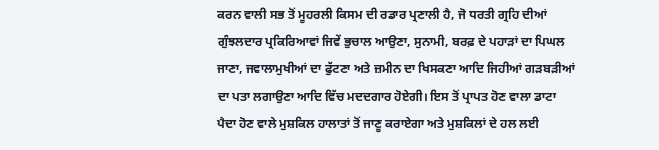ਕਰਨ ਵਾਲੀ ਸਭ ਤੋਂ ਮੂਹਰਲੀ ਕਿਸਮ ਦੀ ਰਡਾਰ ਪ੍ਰਣਾਲੀ ਹੈ, ਜੋ ਧਰਤੀ ਗ੍ਰਹਿ ਦੀਆਂ ਗੁੰਝਲਦਾਰ ਪ੍ਰਕਿਰਿਆਵਾਂ ਜਿਵੇਂ ਭੁਚਾਲ ਆਉਣਾ, ਸੁਨਾਮੀ, ਬਰਫ਼ ਦੇ ਪਹਾੜਾਂ ਦਾ ਪਿਘਲ ਜਾਣਾ, ਜਵਾਲਾਮੁਖੀਆਂ ਦਾ ਫੁੱਟਣਾ ਅਤੇ ਜ਼ਮੀਨ ਦਾ ਖਿਸਕਣਾ ਆਦਿ ਜਿਹੀਆਂ ਗੜਬੜੀਆਂ ਦਾ ਪਤਾ ਲਗਾਉਣਾ ਆਦਿ ਵਿੱਚ ਮਦਦਗਾਰ ਹੋਏਗੀ। ਇਸ ਤੋਂ ਪ੍ਰਾਪਤ ਹੋਣ ਵਾਲਾ ਡਾਟਾ ਪੈਦਾ ਹੋਣ ਵਾਲੇ ਮੁਸ਼ਕਿਲ ਹਾਲਾਤਾਂ ਤੋਂ ਜਾਣੂ ਕਰਾਏਗਾ ਅਤੇ ਮੁਸ਼ਕਿਲਾਂ ਦੇ ਹਲ ਲਈ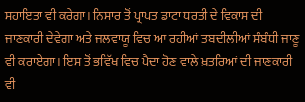ਸਹਾਇਤਾ ਵੀ ਕਰੇਗਾ। ਨਿਸਾਰ ਤੋਂ ਪ੍ਰਾਪਤ ਡਾਟਾ ਧਰਤੀ ਦੇ ਵਿਕਾਸ ਦੀ ਜਾਣਕਾਰੀ ਦੇਵੇਗਾ ਅਤੇ ਜਲਵਾਯੂ ਵਿਚ ਆ ਰਹੀਆਂ ਤਬਦੀਲੀਆਂ ਸੰਬੰਧੀ ਜਾਣੂ ਵੀ ਕਰਾਏਗਾ। ਇਸ ਤੋਂ ਭਵਿੱਖ ਵਿਚ ਪੈਦਾ ਹੋਣ ਵਾਲੇ ਖ਼ਤਰਿਆਂ ਦੀ ਜਾਣਕਾਰੀ ਵੀ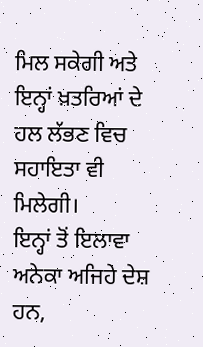ਮਿਲ ਸਕੇਗੀ ਅਤੇ ਇਨ੍ਹਾਂ ਖ਼ਤਰਿਆਂ ਦੇ ਹਲ ਲੱਭਣ ਵਿਚ ਸਹਾਇਤਾ ਵੀ ਮਿਲੇਗੀ।
ਇਨ੍ਹਾਂ ਤੋਂ ਇਲਾਵਾ ਅਨੇਕਾ ਅਜਿਹੇ ਦੇਸ਼ ਹਨ,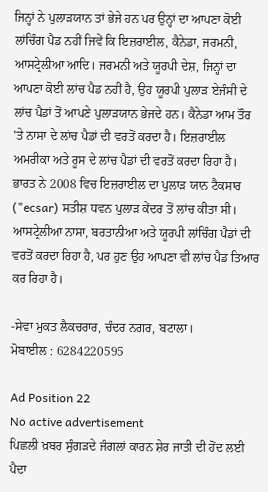ਜਿਨ੍ਹਾਂ ਨੇ ਪੁਲਾੜਯਾਨ ਤਾਂ ਭੇਜੇ ਹਨ ਪਰ ਉਨ੍ਹਾਂ ਦਾ ਆਪਣਾ ਕੋਈ ਲਾਂਚਿੰਗ ਪੈਡ ਨਹੀਂ ਜਿਵੇਂ ਕਿ ਇਜ਼ਰਾਈਲ, ਕੈਨੇਡਾ, ਜਰਮਨੀ, ਆਸਟ੍ਰੇਲੀਆ ਆਦਿ। ਜਰਮਨੀ ਅਤੇ ਯੂਰਪੀ ਦੇਸ਼, ਜਿਨ੍ਹਾਂ ਦਾ ਆਪਣਾ ਕੋਈ ਲਾਂਚ ਪੈਡ ਨਹੀਂ ਹੈ, ਉਹ ਯੂਰਪੀ ਪੁਲਾੜ ਏਜੰਸੀ ਦੇ ਲਾਂਚ ਪੈਡਾਂ ਤੋਂ ਆਪਣੇ ਪੁਲਾੜਯਾਨ ਭੇਜਦੇ ਹਨ। ਕੈਨੇਡਾ ਆਮ ਤੌਰ 'ਤੇ ਨਾਸਾ ਦੇ ਲਾਂਚ ਪੈਡਾਂ ਦੀ ਵਰਤੋਂ ਕਰਦਾ ਹੈ। ਇਜ਼ਰਾਈਲ ਅਮਰੀਕਾ ਅਤੇ ਰੂਸ ਦੇ ਲਾਂਚ ਪੈਡਾਂ ਦੀ ਵਰਤੋਂ ਕਰਦਾ ਰਿਹਾ ਹੈ। ਭਾਰਤ ਨੇ 2008 ਵਿਚ ਇਜ਼ਰਾਈਲ ਦਾ ਪੁਲਾੜ ਯਾਨ ਟੈਕਸਾਰ ("ecsar) ਸਤੀਸ਼ ਧਵਨ ਪੁਲਾੜ ਕੇਂਦਰ ਤੋਂ ਲਾਂਚ ਕੀਤਾ ਸੀ। ਆਸਟ੍ਰੇਲੀਆ ਨਾਸਾ, ਬਰਤਾਨੀਆ ਅਤੇ ਯੂਰਪੀ ਲਾਂਚਿੰਗ ਪੈਡਾਂ ਦੀ ਵਰਤੋਂ ਕਰਦਾ ਰਿਹਾ ਹੈ, ਪਰ ਹੁਣ ਉਹ ਆਪਣਾ ਵੀ ਲਾਂਚ ਪੈਡ ਤਿਆਰ ਕਰ ਰਿਹਾ ਹੈ।

-ਸੇਵਾ ਮੁਕਤ ਲੈਕਚਰਾਰ, ਚੰਦਰ ਨਗਰ, ਬਟਾਲਾ।
ਮੋਬਾਈਲ : 6284220595

Ad Position 22
No active advertisement
ਪਿਛਲੀ ਖ਼ਬਰ ਸੁੰਗੜਦੇ ਜੰਗਲਾਂ ਕਾਰਨ ਸ਼ੇਰ ਜਾਤੀ ਦੀ ਹੋਂਦ ਲਈ ਪੈਦਾ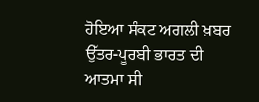ਹੋਇਆ ਸੰਕਟ ਅਗਲੀ ਖ਼ਬਰ ਉੱਤਰ-ਪੂਰਬੀ ਭਾਰਤ ਦੀ ਆਤਮਾ ਸੀ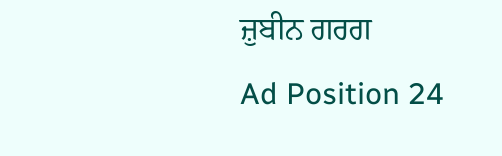ਜ਼ੁਬੀਨ ਗਰਗ
Ad Position 24